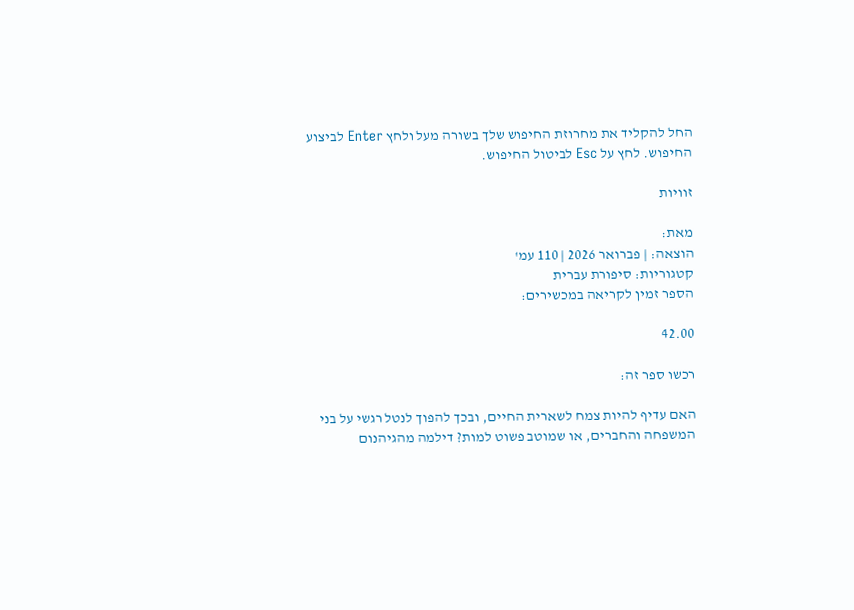החל להקליד את מחרוזת החיפוש שלך בשורה מעל ולחץ Enter לביצוע החיפוש. לחץ על Esc לביטול החיפוש.

זוויות

מאת:
הוצאה: | פברואר 2026 | 110 עמ'
קטגוריות: סיפורת עברית
הספר זמין לקריאה במכשירים:

42.00

רכשו ספר זה:

האם עדיף להיות צמח לשארית החיים, ובכך להפוך לנטל רגשי על בני המשפחה והחברים, או שמוטב פשוט למות? דילמה מהגיהנום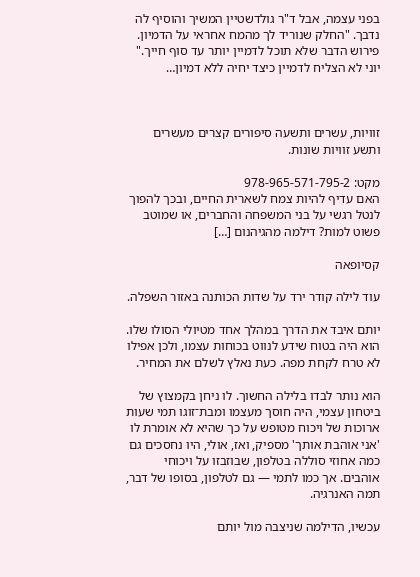בפני עצמה, אבל ד"ר גולדשטיין המשיך והוסיף לה נדבך. "החלק שנוריד לך מהמח אחראי על הדמיון. פירוש הדבר שלא תוכל לדמיין יותר עד סוף חייך." יוני לא הצליח לדמיין כיצד יחיה ללא דמיון…



זוויות, עשרים ותשעה סיפורים קצרים מעשרים ותשע זוויות שונות.

מקט: 978-965-571-795-2
האם עדיף להיות צמח לשארית החיים, ובכך להפוך לנטל רגשי על בני המשפחה והחברים, או שמוטב פשוט למות? דילמה מהגיהנום […]

קסיופאה

עוד לילה קודר ירד על שדות הכותנה באזור השפלה.

יותם איבד את הדרך במהלך אחד מטיולי הסולו שלו. הוא היה בטוח שידע לנווט בכוחות עצמו, ולכן אפילו לא טרח לקחת מפה. כעת נאלץ לשלם את המחיר.

הוא נותר לבדו בלילה החשוך. לו ניחן בקמצוץ של ביטחון עצמי, היה חוסך מעצמו ומבת־זוגו תמי שעות ארוכות של ויכוח מטופש על כך שהיא לא אומרת לו 'אני אוהבת אותך' מספיק, ואז, אולי, היו נחסכים גם כמה אחוזי סוללה בטלפון, שבוזבזו על ויכוחי אוהבים. אך כמו לתמי — גם לטלפון, בסופו של דבר, תמה האנרגיה.

עכשיו, הדילמה שניצבה מול יותם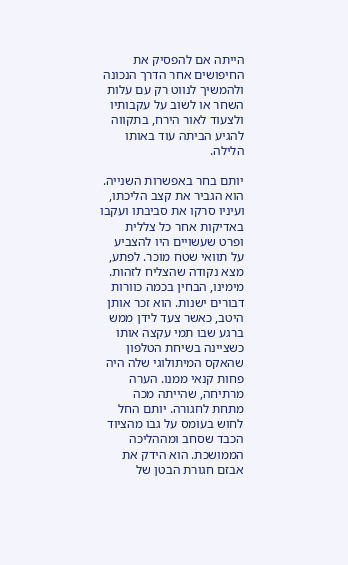הייתה אם להפסיק את החיפושים אחר הדרך הנכונה ולהמשיך לנווט רק עם עלות השחר או לשוב על עקבותיו ולצעוד לאור הירח, בתקווה להגיע הביתה עוד באותו הלילה.

יותם בחר באפשרות השנייה. הוא הגביר את קצב הליכתו, ועיניו סרקו את סביבתו ועקבו באדיקות אחר כל צללית ופרט שעשויים היו להצביע על תוואי שטח מוכר. לפתע, מצא נקודה שהצליח לזהות. מימינו, הבחין בכמה כוורות דבורים ישנות. הוא זכר אותן היטב, כאשר צעד לידן ממש ברגע שבו תמי עקצה אותו כשציינה בשיחת הטלפון שהאקס המיתולוגי שלה היה פחות קנאי ממנו. הערה מרתיחה, שהייתה מכה מתחת לחגורה. יותם החל לחוש בעומס על גבו מהציוד הכבד שסחב ומההליכה הממושכת. הוא הידק את אבזם חגורת הבטן של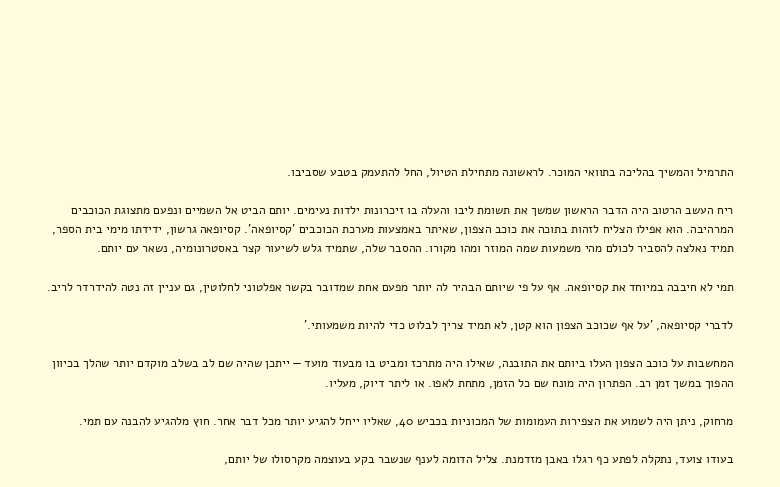התרמיל והמשיך בהליכה בתוואי המוכר. לראשונה מתחילת הטיול, החל להתעמק בטבע שסביבו.

ריח העשב הרטוב היה הדבר הראשון שמשך את תשומת ליבו והעלה בו זיכרונות ילדות נעימים. יותם הביט אל השמיים ונפעם מתצוגת הכוכבים המרהיבה. הוא אפילו הצליח לזהות בתוכה את כוכב הצפון, שאיתר באמצעות מערכת הכוכבים 'קסיופאה'. קסיופאה גרשון, ידידתו מימי בית הספר, תמיד נאלצה להסביר לכולם מהי משמעות שמה המוזר ומהו מקורו. ההסבר שלה, שתמיד גלש לשיעור קצר באסטרונומיה, נשאר עם יותם.

תמי לא חיבבה במיוחד את קסיופאה. אף על פי שיותם הבהיר לה יותר מפעם אחת שמדובר בקשר אפלטוני לחלוטין, גם עניין זה נטה להידרדר לריב.

לדברי קסיופאה, 'על אף שכוכב הצפון הוא קטן, לא תמיד צריך לבלוט כדי להיות משמעותי.'

המחשבות על כוכב הצפון העלו ביותם את התובנה, שאילו היה מתרכז ומביט בו מבעוד מועד — ייתכן שהיה שם לב בשלב מוקדם יותר שהלך בכיוון ההפוך במשך זמן רב. הפתרון היה מונח שם כל הזמן, מתחת לאפו. או ליתר דיוק, מעליו.

מרחוק, ניתן היה לשמוע את הצפירות העמומות של המכוניות בכביש 40, שאליו ייחל להגיע יותר מכל דבר אחר. חוץ מלהגיע להבנה עם תמי.

בעודו צועד, נתקלה לפתע כף רגלו באבן מזדמנת. צליל הדומה לענף שנשבר בקע בעוצמה מקרסולו של יותם,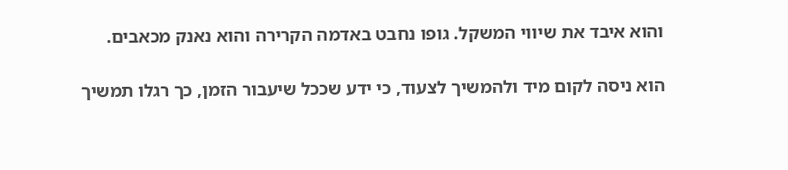והוא איבד את שיווי המשקל. גופו נחבט באדמה הקרירה והוא נאנק מכאבים.

הוא ניסה לקום מיד ולהמשיך לצעוד, כי ידע שככל שיעבור הזמן, כך רגלו תמשיך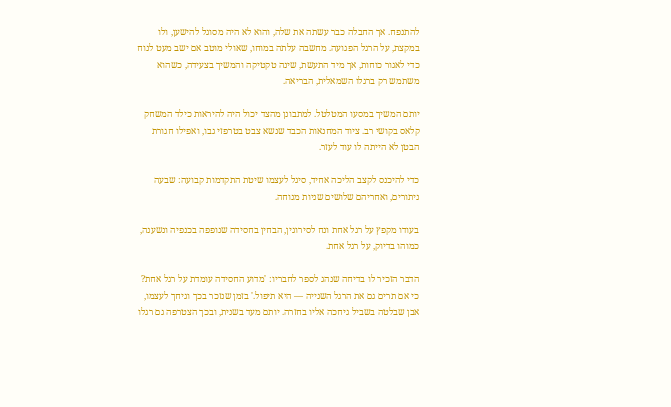להתנפח. אך החבלה כבר עשתה את שלה, והוא לא היה מסוגל להישען, ולו במקצת, על הרגל הפגועה. מחשבה עלתה במוחו, שאולי מוטב אם ישב מעט לנוח כדי לאגור כוחות, אך מיד התעשת, שינה טקטיקה והמשיך בצעידה, כשהוא משתמש רק ברגלו השמאלית, הבריאה.

יותם המשיך במסעו המטלטל. למתבונן מהצד יכול היה להיראות כילד המשחק קלאס בקושי רב. ציוד המחנאות הכבד שנשא צבט בטרפזי גבו, ואפילו חגורת הבטן לא הייתה לו עוד לעזר.

כדי להיכנס לקצב הליכה אחיד, סיגל לעצמו שיטת התקדמות קבועה: שבעה ניתורים, ואחריהם שלושים שניות מנוחה.

בעודו מקפץ על רגל אחת ונח לסירוגין, הבחין בחסידה שנופפה בכנפיה ונשענה, כמוהו בדיוק, על רגל אחת.

הדבר הזכיר לו בדיחה שנהג לספר לחבריו: 'מדוע החסידה עומדת על רגל אחת? כי אם תרים גם את הרגל השנייה — היא תיפול.' בזמן שנזכר בכך וגיחך לעצמו, אבן שבלטה בשביל גיחכה אליו בחזרה. יותם מעד בשנית, ובכך הצטרפה גם רגלו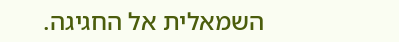השמאלית אל החגיגה.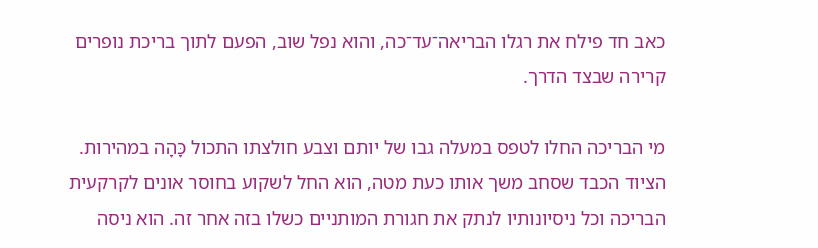כאב חד פילח את רגלו הבריאה־עד־כה, והוא נפל שוב, הפעם לתוך בריכת נופרים קרירה שבצד הדרך.

מי הבריכה החלו לטפס במעלה גבו של יותם וצבע חולצתו התכול כָּהָה במהירות. הציוד הכבד שסחב משך אותו כעת מטה, הוא החל לשקוע בחוסר אונים לקרקעית הבריכה וכל ניסיונותיו לנתק את חגורת המותניים כשלו בזה אחר זה. הוא ניסה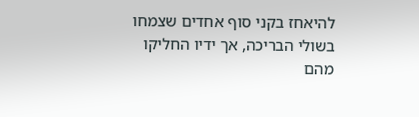להיאחז בקני סוף אחדים שצמחו בשולי הבריכה, אך ידיו החליקו מהם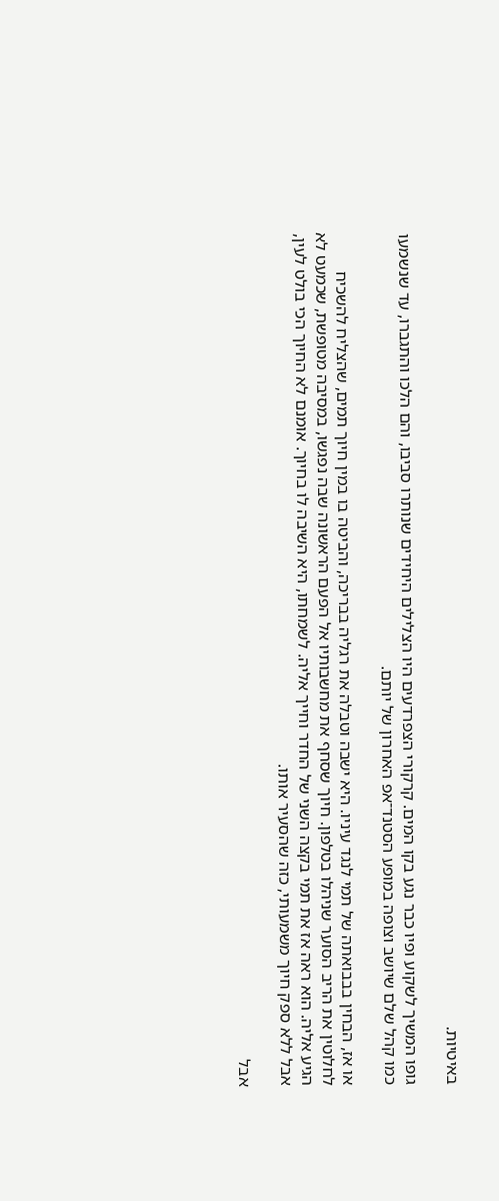באיטיות.

גופו המשיך לשקוע ופיו כבר נגע בקו המים. קרקורי הצפרדעים היו הצלילים היחידים שנותרו סביבו, והם הלכו והתגברו, עד שנשמעו כמו קהל שלם שיושב וצופה במופע הסטנד־אפ האחרון של יותם.

או אז, הבחין בבבואתה של תמי לנגד עיניו. היא ישבה וטבלה את רגליה בבריכה, והביטה בו במין חיוך תמים, שהצליח להשכיח לחלוטין את הריב הסוער שניהלו בטלפון. חיוך שסחף את מחשבותיו אל הפעם הראשונה שבה נפגשו, במסיבה מטופשת, שכמעט לא הגיע אליה. הוא ראה אז את תמי בקצה השני של החדר וחייך אליה. לשמחתו, היא השיבה לו בחיוך. אומנם לא החיוך הכי בולט לעין, אבל ללא ספק חיוך משמעותי, כזה שהסעיר אותו.

אבל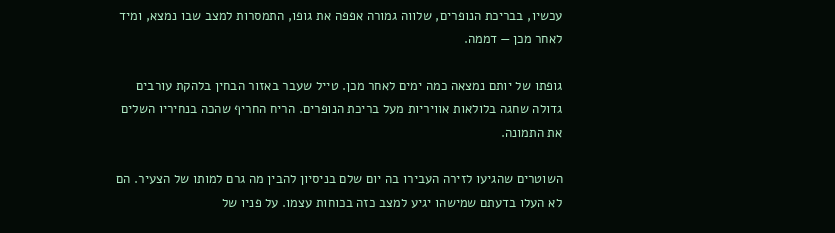עכשיו, בבריכת הנופרים, שלווה גמורה אפפה את גופו, התמסרות למצב שבו נמצא, ומיד לאחר מכן — דממה.

גופתו של יותם נמצאה כמה ימים לאחר מכן. טייל שעבר באזור הבחין בלהקת עורבים גדולה שחגה בלולאות אוויריות מעל בריכת הנופרים. הריח החריף שהכה בנחיריו השלים את התמונה.

השוטרים שהגיעו לזירה העבירו בה יום שלם בניסיון להבין מה גרם למותו של הצעיר. הם לא העלו בדעתם שמישהו יגיע למצב כזה בכוחות עצמו. על פניו של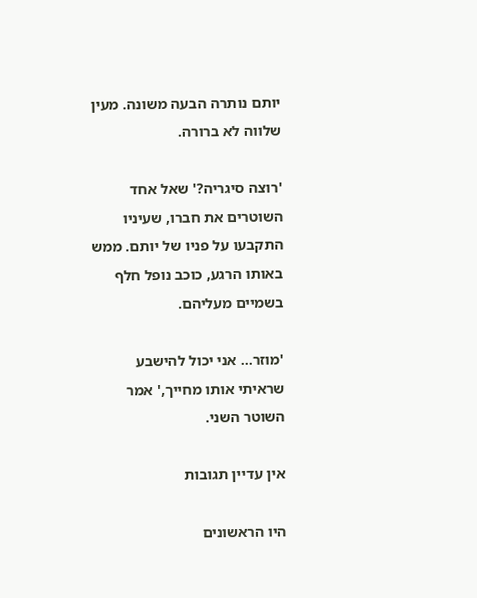יותם נותרה הבעה משונה. מעין שלווה לא ברורה.

'רוצה סיגריה?' שאל אחד השוטרים את חברו, שעיניו התקבעו על פניו של יותם. ממש באותו הרגע, כוכב נופל חלף בשמיים מעליהם.

'מוזר… אני יכול להישבע שראיתי אותו מחייך,' אמר השוטר השני.

אין עדיין תגובות

היו הראשונים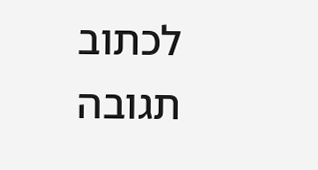לכתוב תגובה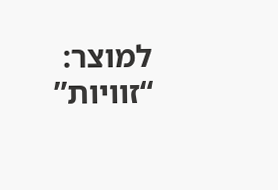למוצר: “זוויות”